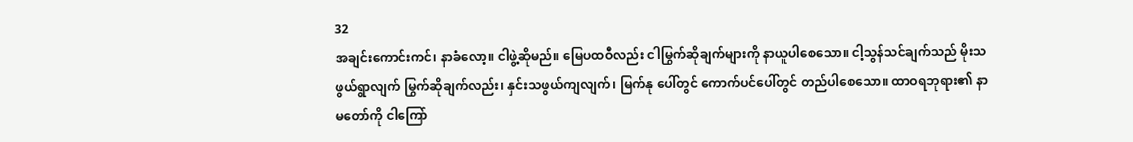32
အချင်းကောင်းကင်၊ နာခံလော့။ ငါဖွဲ့ဆိုမည်။ မြေပထဝီလည်း ငါမြွက်ဆိုချက်များကို နာယူပါစေသော။ ငါ့သွန်သင်ချက်သည် မိုးသဖွယ်ရွာလျက် မြွက်ဆိုချက်လည်း၊ နှင်းသဖွယ်ကျလျက်၊ မြက်နု ပေါ်တွင် ကောက်ပင်ပေါ်တွင် တည်ပါစေသော။ ထာဝရဘုရား၏ နာမတော်ကို ငါကြော်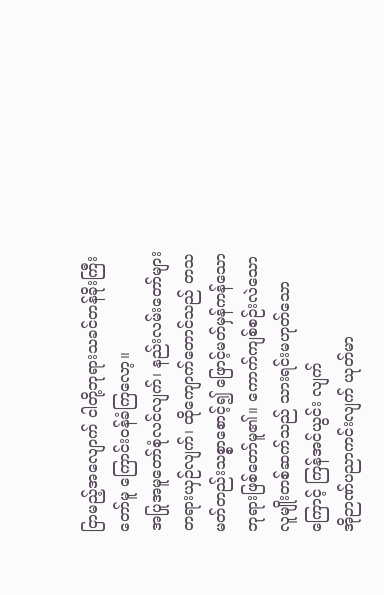ငြာမည့်အလျောက် ငါတို့ဘုရားသခင်တန်ခိုးကြီးတော်မူ ကြောင်းဝန်ခံကြလော့။
အပြုအမူတော်စုံလင်လျက်၊ နည်းလမ်းတော်များတရားယှဉ်လျက်၊ ထိုကျောက်တောင်သည် တသမတ်တည်းသစ္စာစောင့်၍ ဖြောင့်မတ်မှန်ကန်သောဘုရားဖြစ်တော်မူ၏။ ကောက်ကျစ်စဉ်းလဲသောလူမျိုးတစ်ဆက်သည် သားရင်းမဟုတ်သောကြောင့် ကြန်အင်ယွင်း လျက်
အိုဉာဏ်ပညာကင်းလျက် ယုတ်မာ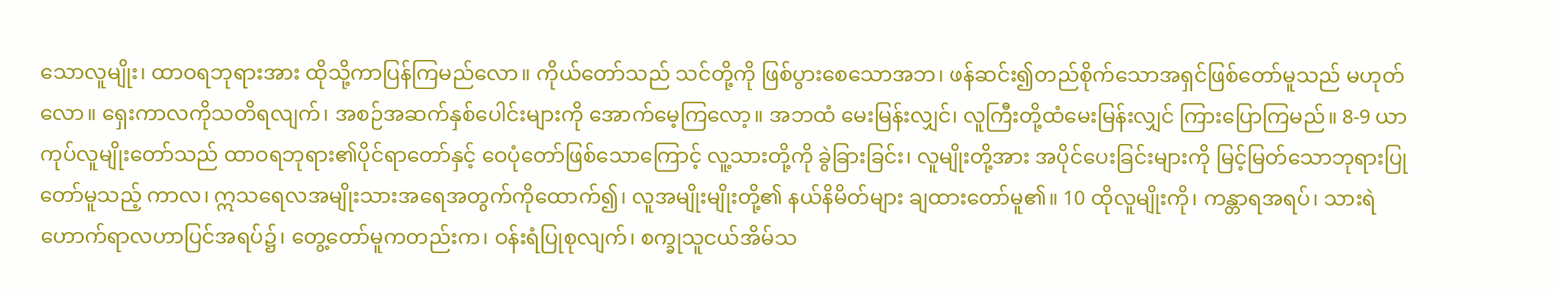သောလူမျိုး၊ ထာဝရဘုရားအား ထိုသို့ကာပြန်ကြမည်လော။ ကိုယ်တော်သည် သင်တို့ကို ဖြစ်ပွားစေသောအဘ၊ ဖန်ဆင်း၍တည်စိုက်သောအရှင်ဖြစ်တော်မူသည် မဟုတ်လော။ ရှေးကာလကိုသတိရလျက်၊ အစဉ်အဆက်နှစ်ပေါင်းများကို အောက်မေ့ကြလော့။ အဘထံ မေးမြန်းလျှင်၊ လူကြီးတို့ထံမေးမြန်းလျှင် ကြားပြောကြမည်။ 8-9 ယာကုပ်လူမျိုးတော်သည် ထာဝရဘုရား၏ပိုင်ရာတော်နှင့် ဝေပုံတော်ဖြစ်သောကြောင့် လူ့သားတို့ကို ခွဲခြားခြင်း၊ လူမျိုးတို့အား အပိုင်ပေးခြင်းများကို မြင့်မြတ်သောဘုရားပြုတော်မူသည့် ကာလ၊ ဣသရေလအမျိုးသားအရေအတွက်ကိုထောက်၍၊ လူအမျိုးမျိုးတို့၏ နယ်နိမိတ်များ ချထားတော်မူ၏။ 10 ထိုလူမျိုးကို၊ ကန္တာရအရပ်၊ သားရဲဟောက်ရာလဟာပြင်အရပ်၌၊ တွေ့တော်မူကတည်းက၊ ဝန်းရံပြုစုလျက်၊ စက္ခုသူငယ်အိမ်သ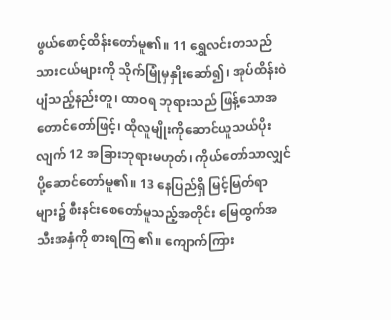ဖွယ်စောင့်ထိန်းတော်မူ၏။ 11 ရွှေလင်းတသည်သားငယ်များကို သိုက်မြုံမှနှိုးဆော်၍၊ အုပ်ထိန်းဝဲပျံသည့်နည်းတူ၊ ထာဝရ ဘုရားသည် ဖြန့်သောအတောင်တော်ဖြင့်၊ ထိုလူမျိုးကိုဆောင်ယူသယ်ပိုးလျက် 12 အခြားဘုရားမဟုတ်၊ ကိုယ်တော်သာလျှင် ပို့ဆောင်တော်မူ၏။ 13 နေပြည်ရှိ မြင့်မြတ်ရာများ၌ စီးနင်းစေတော်မူသည့်အတိုင်း မြေထွက်အသီးအနှံကို စားရကြ ၏။ ကျောက်ကြား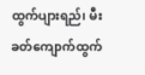ထွက်ပျားရည်၊ မီးခတ်ကျောက်ထွက်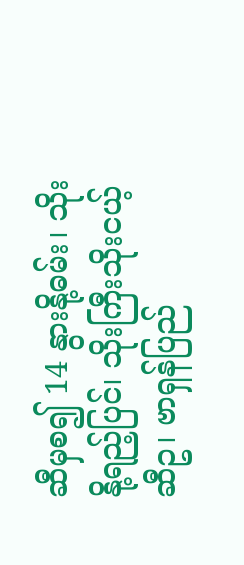ဆီမှစ၍ 14 နွားနို့ဓမ်း၊ သိုးနို့ရည့်ပြင်၊ သိုးကြီးသိုးငယ့်ဆီဥ၊ ဗာရှန်ပြည်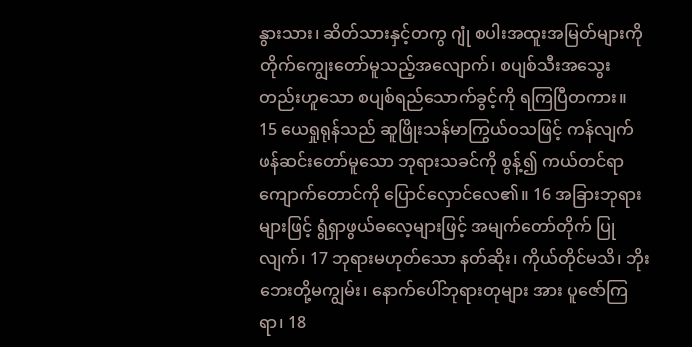နွားသား၊ ဆိတ်သားနှင့်တကွ ဂျုံ စပါးအထူးအမြတ်များကို တိုက်ကျွေးတော်မူသည့်အလျောက်၊ စပျစ်သီးအသွေးတည်းဟူသော စပျစ်ရည်သောက်ခွင့်ကို ရကြပြီတကား။
15 ယေရှုရုန်သည် ဆူဖြိုးသန်မာကြွယ်ဝသဖြင့် ကန်လျက် ဖန်ဆင်းတော်မူသော ဘုရားသခင်ကို စွန့်၍ ကယ်တင်ရာကျောက်တောင်ကို ပြောင်လှောင်လေ၏။ 16 အခြားဘုရားများဖြင့် ရွံရှာဖွယ်ဓလေ့များဖြင့် အမျက်တော်တိုက် ပြုလျက်၊ 17 ဘုရားမဟုတ်သော နတ်ဆိုး၊ ကိုယ်တိုင်မသိ၊ ဘိုးဘေးတို့မကျွမ်း၊ နောက်ပေါ်ဘုရားတုများ အား ပူဇော်ကြရာ၊ 18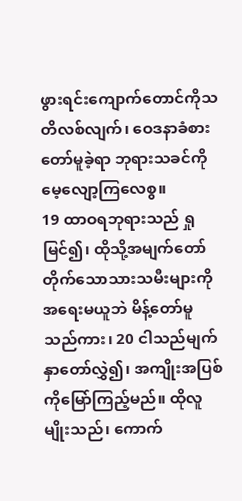ဖွားရင်းကျောက်တောင်ကိုသတိလစ်လျက်၊ ဝေဒနာခံစားတော်မူခဲ့ရာ ဘုရားသခင်ကို မေ့လျော့ကြလေစွ။
19 ထာဝရဘုရားသည် ရှုမြင်၍၊ ထိုသို့အမျက်တော်တိုက်သောသားသမီးများကို အရေးမယူဘဲ မိန့်တော်မူသည်ကား၊ 20 ငါသည်မျက်နှာတော်လွှဲ၍၊ အကျိုးအပြစ်ကိုမြော်ကြည့်မည်။ ထိုလူမျိုးသည်၊ ကောက်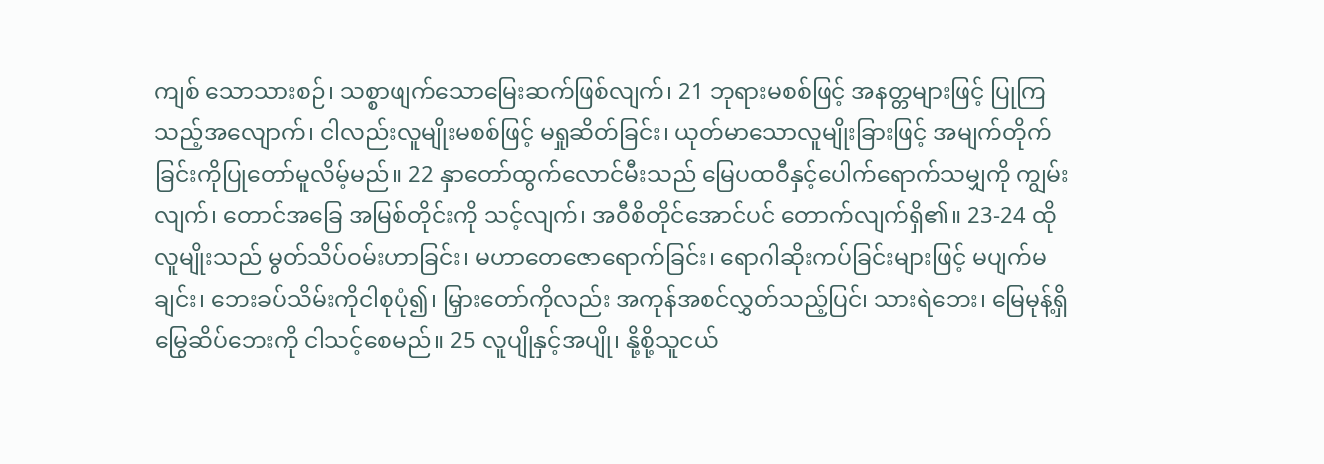ကျစ် သောသားစဉ်၊ သစ္စာဖျက်သောမြေးဆက်ဖြစ်လျက်၊ 21 ဘုရားမစစ်ဖြင့် အနတ္တများဖြင့် ပြုကြသည့်အလျောက်၊ ငါလည်းလူမျိုးမစစ်ဖြင့် မရှုဆိတ်ခြင်း၊ ယုတ်မာသောလူမျိုးခြားဖြင့် အမျက်တိုက်ခြင်းကိုပြုတော်မူလိမ့်မည်။ 22 နှာတော်ထွက်လောင်မီးသည် မြေပထဝီနှင့်ပေါက်ရောက်သမျှကို ကျွမ်းလျက်၊ တောင်အခြေ အမြစ်တိုင်းကို သင့်လျက်၊ အဝီစိတိုင်အောင်ပင် တောက်လျက်ရှိ၏။ 23-24 ထိုလူမျိုးသည် မွတ်သိပ်ဝမ်းဟာခြင်း၊ မဟာတေဇောရောက်ခြင်း၊ ရောဂါဆိုးကပ်ခြင်းများဖြင့် မပျက်မချင်း၊ ဘေးခပ်သိမ်းကိုငါစုပုံ၍၊ မြှားတော်ကိုလည်း အကုန်အစင်လွှတ်သည့်ပြင်၊ သားရဲဘေး၊ မြေမုန့်ရှိမြွေဆိပ်ဘေးကို ငါသင့်စေမည်။ 25 လူပျိုနှင့်အပျို၊ နို့စို့သူငယ်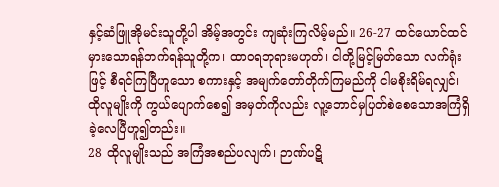နှင့်ဆံဖြူအိုမင်းသူတို့ပါ အိမ့်အတွင်း ကျဆုံးကြလိမ့်မည်။ 26-27 ထင်ယောင်ထင်မှားသောရန်ဘက်ရန်သူတို့က၊ ထာဝရဘုရားမဟုတ်၊ ငါတို့မြင့်မြတ်သော လက်ရုံးဖြင့် စီရင်ကြပြီဟူသော စကားနှင့် အမျက်တော်တိုက်ကြမည်ကို ငါမစိုးရိမ်ရလျှင်၊ ထိုလူမျိုးကို ကွယ်ပျောက်စေ၍ အမှတ်ကိုလည်း လူ့ဘောင်မှပြတ်စဲစေသောအကြံရှိခဲ့လေပြီဟူ၍တည်း။
28 ထိုလူမျိုးသည် အကြံအစည်ပလျက်၊ ဉာဏ်ပဋိ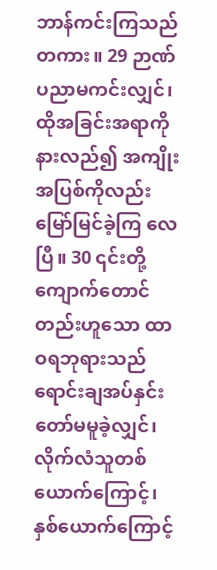ဘာန်ကင်းကြသည်တကား။ 29 ဉာဏ်ပညာမကင်းလျှင်၊ ထိုအခြင်းအရာကိုနားလည်၍ အကျိုးအပြစ်ကိုလည်း မြော်မြင်ခဲ့ကြ လေပြီ။ 30 ၎င်းတို့ကျောက်တောင်တည်းဟူသော ထာဝရဘုရားသည် ရောင်းချအပ်နှင်းတော်မမူခဲ့လျှင်၊ လိုက်လံသူတစ်ယောက်ကြောင့်၊ နှစ်ယောက်ကြောင့်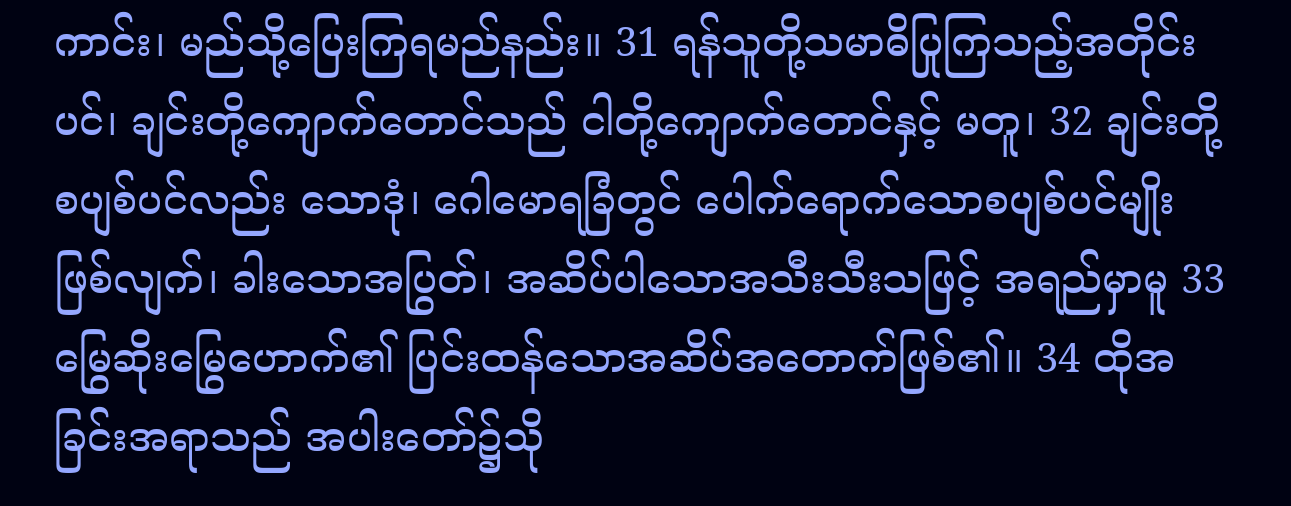ကာင်း၊ မည်သို့ပြေးကြရမည်နည်း။ 31 ရန်သူတို့သမာဓိပြုကြသည့်အတိုင်းပင်၊ ချင်းတို့ကျောက်တောင်သည် ငါတို့ကျောက်တောင်နှင့် မတူ၊ 32 ချင်းတို့စပျစ်ပင်လည်း သောဒုံ၊ ဂေါမောရခြံတွင် ပေါက်ရောက်သောစပျစ်ပင်မျိုးဖြစ်လျက်၊ ခါးသောအပြွတ်၊ အဆိပ်ပါသောအသီးသီးသဖြင့် အရည်မှာမူ 33 မြွေဆိုးမြွေဟောက်၏ ပြင်းထန်သောအဆိပ်အတောက်ဖြစ်၏။ 34 ထိုအခြင်းအရာသည် အပါးတော်၌သို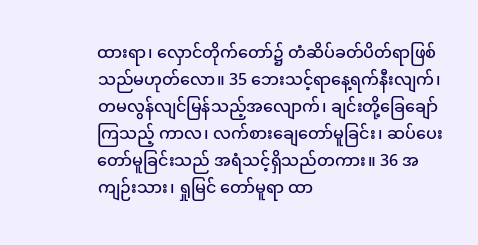ထားရာ၊ လှောင်တိုက်တော်၌ တံဆိပ်ခတ်ပိတ်ရာဖြစ် သည်မဟုတ်လော။ 35 ဘေးသင့်ရာနေ့ရက်နီးလျက်၊ တမလွန်လျင်မြန်သည့်အလျောက်၊ ချင်းတို့ခြေချော်ကြသည့် ကာလ၊ လက်စားချေတော်မူခြင်း၊ ဆပ်ပေးတော်မူခြင်းသည် အရံသင့်ရှိသည်တကား။ 36 အကျဉ်းသား၊ ရှုမြင် တော်မူရာ ထာ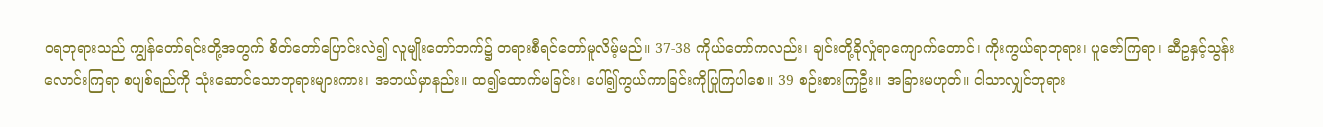ဝရဘုရားသည် ကျွန်တော်ရင်းတို့အတွက် စိတ်တော်ပြောင်းလဲ၍ လူမျိုးတော်ဘက်၌ တရားစီရင်တော်မူလိမ့်မည်။ 37-38 ကိုယ်တော်ကလည်း၊ ချင်းတို့ခိုလှုံရာကျောက်တောင်၊ ကိုးကွယ်ရာဘုရား၊ ပူဇော်ကြရာ၊ ဆီဥနှင့်သွန်းလောင်းကြရာ စပျစ်ရည်ကို သုံးဆောင်သောဘုရားများကား၊ အဘယ်မှာနည်း။ ထ၍ထောက်မခြင်း၊ ပေါ်၍ကွယ်ကာခြင်းကိုပြုကြပါစေ။ 39 စဉ်းစားကြဦး။ အခြားမဟုတ်။ ငါသာလျှင်ဘုရား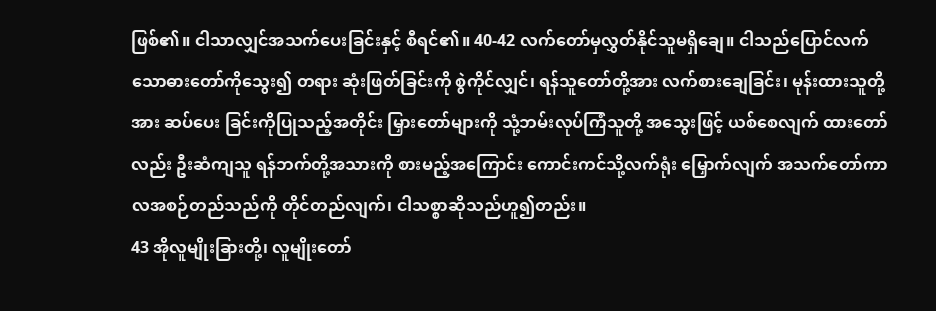ဖြစ်၏။ ငါသာလျှင်အသက်ပေးခြင်းနှင့် စီရင်၏။ 40-42 လက်တော်မှလွှတ်နိုင်သူမရှိချေ။ ငါသည်ပြောင်လက်သောဓားတော်ကိုသွေး၍ တရား ဆုံးဖြတ်ခြင်းကို စွဲကိုင်လျှင်၊ ရန်သူတော်တို့အား လက်စားချေခြင်း၊ မုန်းထားသူတို့အား ဆပ်ပေး ခြင်းကိုပြုသည့်အတိုင်း မြှားတော်များကို သုံ့ဘမ်းလုပ်ကြံသူတို့ အသွေးဖြင့် ယစ်စေလျက် ထားတော်လည်း ဦးဆံကျသူ ရန်ဘက်တို့အသားကို စားမည့်အကြောင်း ကောင်းကင်သို့လက်ရုံး မြှောက်လျက် အသက်တော်ကာလအစဉ်တည်သည်ကို တိုင်တည်လျက်၊ ငါသစ္စာဆိုသည်ဟူ၍တည်း။
43 အိုလူမျိုးခြားတို့၊ လူမျိုးတော်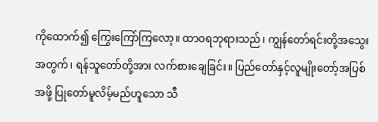ကိုထောက်၍ ကြွေးကြော်ကြလော့။ ထာဝရဘုရားသည်၊ ကျွန်တော်ရင်းတို့အသွေးအတွက်၊ ရန်သူတော်တို့အား လက်စားချေခြင်း။ ပြည်တော်နှင့်လူမျိုးတော့်အပြစ်အဖို့ ပြုတော်မူလိမ့်မည်ဟူသော သီ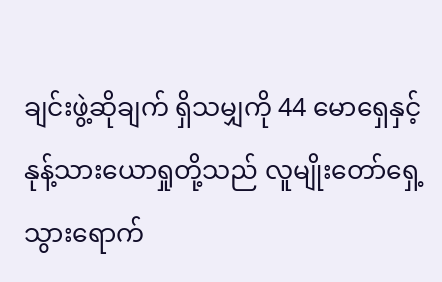ချင်းဖွဲ့ဆိုချက် ရှိသမျှကို 44 မောရှေနှင့်နုန့်သားယောရှုတို့သည် လူမျိုးတော်ရှေ့သွားရောက်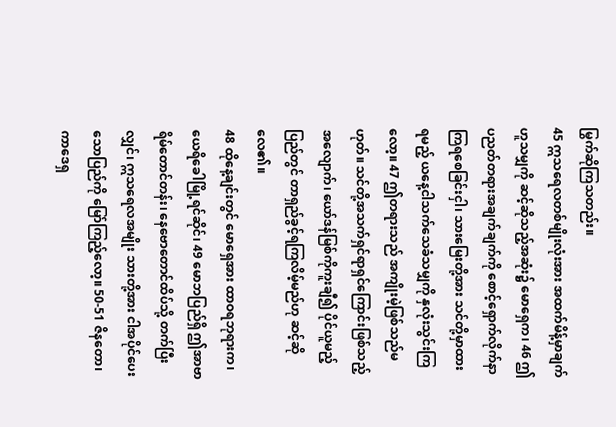မြွက်ဆိုကြသတည်း။
45 ဣသရေလတစ်မျိုးလုံးအား အထက်မိန့်မှာချက်ဟူသမျှကို ဆင့်ဆိုသည့်အဆုံး၌ မောရှေက၊ 46 ဤပညတ်တရားအချက်ချက်ကို စောင့်ရှောက်လိုက်နာကြရစေခြင်းငှါ၊ သားမြေးတို့အား သင်တို့မှာထားရမည့် ယနေ့ငါသက်သေခံသမျှကို နှလုံးသွင်းကြလော့။ 47 ဤတရားသည် အကျိုးမဲ့ဖြစ်သည်မဟုတ်။ သင်တို့အသက်ရှင်ရာရှင်ကြောင်းဖြစ်သည့်အလျောက်၊ ယော်ဒန်မြစ်ကိုကူးချီ၍ ပိုင်ယူမည့်ပြည်တွင် တာရှည်ခွင့်ရကြလိမ့်မည်ဟု ဆင့်ဆိုလေ၏။
48 ထိုနေ့ချင်းတွင် မောရှေအား ထာဝရဘုရားက၊ ယေရိခေါမြို့ရင်ဆိုင်၊ 49 မောဘပြည်ရှိ ဤအာဗာရိမ်တောင်တန်း၊ နေဗောတောင်ထိပ်သို့ တက်ပြီးလျှင်၊ ဣသရေလအမျိုး သားတို့အား ငါအပိုင်ပေးသောပြည်ကို မြော်ကြည့်လော့။ 50-51 ဇိနတော၊ ကာဒေရှ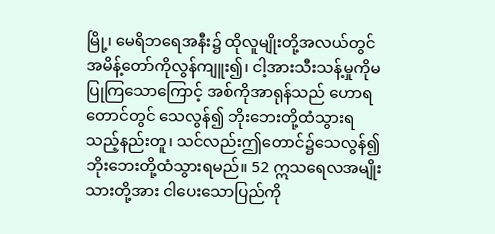မြို့၊ မေရိဘရေအနီး၌ ထိုလူမျိုးတို့အလယ်တွင် အမိန့်တော်ကိုလွန်ကျူး၍၊ ငါ့အားသီးသန့်မှုကိုမပြုကြသောကြောင့် အစ်ကိုအာရုန်သည် ဟောရတောင်တွင် သေလွန်၍ ဘိုးဘေးတို့ထံသွားရသည့်နည်းတူ၊ သင်လည်းဤတောင်၌သေလွန်၍ ဘိုးဘေးတို့ထံသွားရမည်။ 52 ဣသရေလအမျိုးသားတို့အား ငါပေးသောပြည်ကို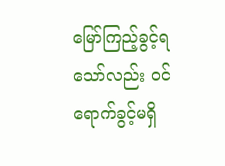မြော်ကြည့်ခွင့်ရသော်လည်း ဝင်ရောက်ခွင့်မရှိ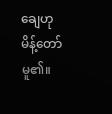ချေဟု မိန့်တော်မူ၏။